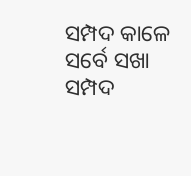ସମ୍ପଦ କାଳେ ସର୍ବେ ସଖା
ସମ୍ପଦ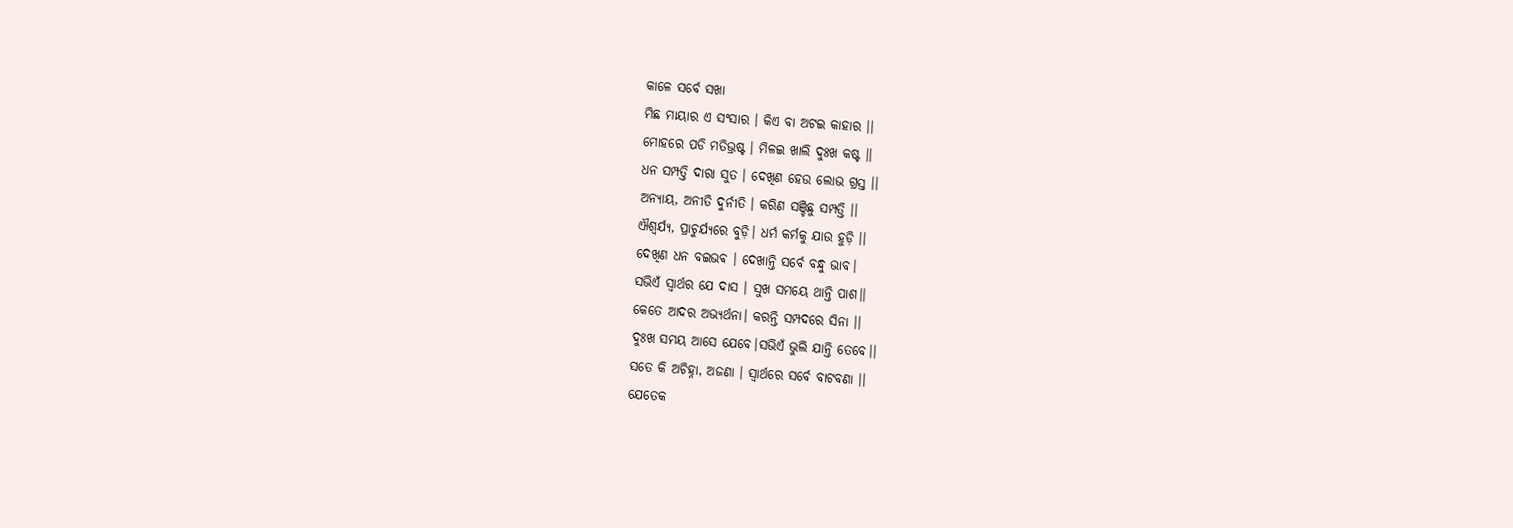କାଳେ ସର୍ବେ ସଖା
ମିଛ ମାୟାର ଏ ସଂସାର । କିଏ ବା ଅଟଇ କାହାର ।।
ମୋହରେ ପଡି ମତିଭ୍ରଷ୍ଟ । ମିଳଇ ଖାଲି ଦୁଃଖ କଷ୍ଟ ।।
ଧନ ସମ୍ପତ୍ତି ଦାରା ସୁତ । ଦେଖିଣ ହେଉ ଲୋଭ ଗ୍ରସ୍ତ ।।
ଅନ୍ୟାୟ, ଅନୀତି ଦୁର୍ନୀତି । କରିଣ ସଞ୍ଚିଛୁ ସମ୍ପତ୍ତି ।।
ଐଶ୍ୱର୍ଯ୍ୟ, ପ୍ରାଚୁର୍ଯ୍ୟରେ ବୁଡ଼ି। ଧର୍ମ କର୍ମକୁ ଯାଉ ହୁଡ଼ି ।।
ଦେଖିଣ ଧନ ବଇଭଵ । ଦେଖାନ୍ତି ସର୍ବେ ବନ୍ଧୁ ଭାବ।
ସଭିଏଁ ସ୍ୱାର୍ଥର ଯେ ଦାସ । ସୁଖ ସମୟେ ଥାନ୍ତି ପାଶ।।
କେତେ ଆଦର ଅଭ୍ୟର୍ଥନା। କରନ୍ତି ସମ୍ପଦରେ ସିନା ।।
ଦୁଃଖ ସମୟ ଆସେ ଯେବେ।ସଭିଏଁ ଭୁଲି ଯାନ୍ତି ତେବେ।।
ସତେ କି ଅଚିହ୍ନା, ଅଜଣା । ସ୍ୱାର୍ଥରେ ସର୍ବେ ବାଟବଣା ।।
ଯେତେକ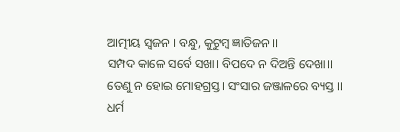ଆତ୍ମୀୟ ସ୍ୱଜନ । ବନ୍ଧୁ, କୁଟୁମ୍ବ ଜ୍ଞାତିଜନ ।।
ସମ୍ପଦ କାଳେ ସର୍ବେ ସଖା। ବିପଦେ ନ ଦିଅନ୍ତି ଦେଖା।।
ତେଣୁ ନ ହୋଇ ମୋହଗ୍ରସ୍ତ। ସଂସାର ଜଞ୍ଜାଳରେ ବ୍ୟସ୍ତ ।।
ଧର୍ମ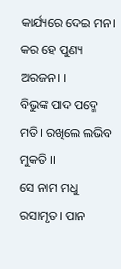କାର୍ଯ୍ୟରେ ଦେଇ ମନ। କର ହେ ପୁଣ୍ୟ ଅରଜନ। ।
ବିଭୁଙ୍କ ପାଦ ପଦ୍ମେ ମତି। ରଖିଲେ ଲଭିବ ମୁକତି ।।
ସେ ନାମ ମଧୁ ରସାମୃତ। ପାନ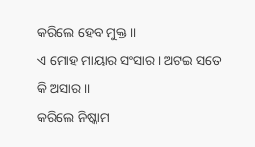କରିଲେ ହେବ ମୁକ୍ତ ।।
ଏ ମୋହ ମାୟାର ସଂସାର। ଅଟଇ ସତେ କି ଅସାର ।।
କରିଲେ ନିଷ୍କାମ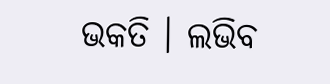ଭକତି । ଲଭିବ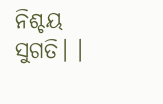ନିଶ୍ଚୟ ସୁଗତି। ।